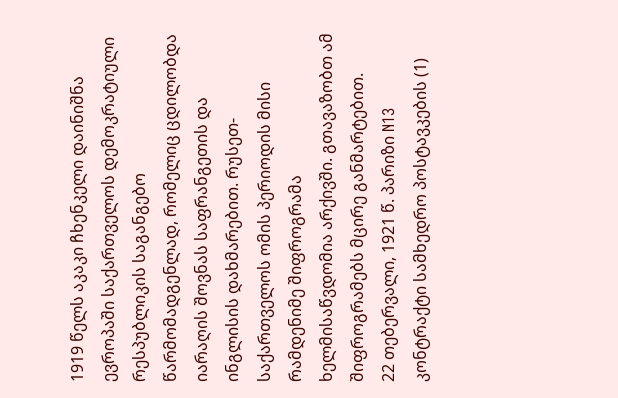1919 წელს აკაკი ჩხენკელი დაინიშნა ევროპაში საქართველოს დემოკრატიული რესპუბლიკის საგანგებო წარმომადგენლად, რომელიც ცდილობდა იარაღის შოვნას საფრანგეთის და ინგლისის დახმარებით. რუსეთ-საქართველოს ომის პერიოდის მისი რამდენიმე შიფროგრამა ხელმისაწვდომია არქივში. გთავაზობთ ამ შიფროგრამებს მცირე განმარტებით.
22 თებერვალი, 1921 წ. პარიზი N13
კონტრაქტი სამხედრო პოსტავკების (1)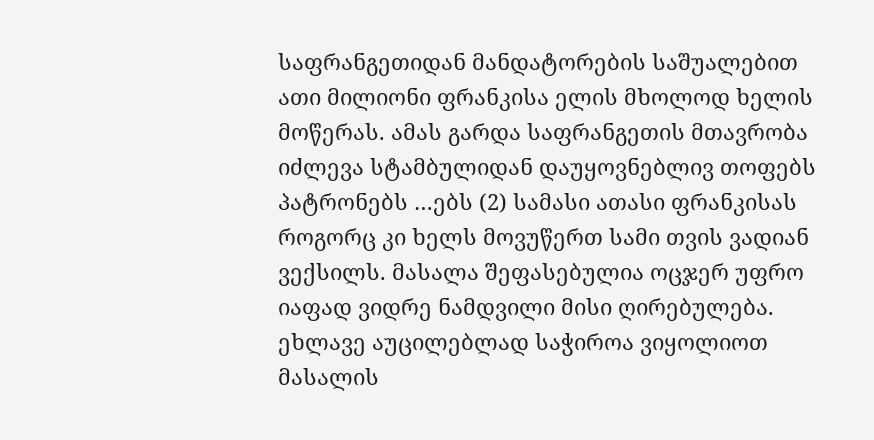საფრანგეთიდან მანდატორების საშუალებით ათი მილიონი ფრანკისა ელის მხოლოდ ხელის მოწერას. ამას გარდა საფრანგეთის მთავრობა იძლევა სტამბულიდან დაუყოვნებლივ თოფებს პატრონებს …ებს (2) სამასი ათასი ფრანკისას როგორც კი ხელს მოვუწერთ სამი თვის ვადიან ვექსილს. მასალა შეფასებულია ოცჯერ უფრო იაფად ვიდრე ნამდვილი მისი ღირებულება. ეხლავე აუცილებლად საჭიროა ვიყოლიოთ მასალის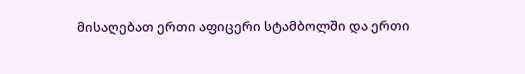მისაღებათ ერთი აფიცერი სტამბოლში და ერთი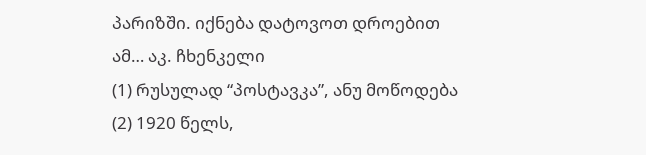პარიზში. იქნება დატოვოთ დროებით ამ… აკ. ჩხენკელი
(1) რუსულად “პოსტავკა”, ანუ მოწოდება
(2) 1920 წელს,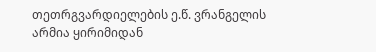თეთრგვარდიელების ე.წ. ვრანგელის არმია ყირიმიდან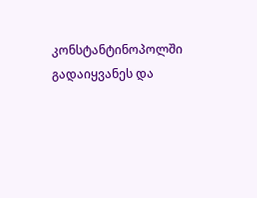კონსტანტინოპოლში გადაიყვანეს და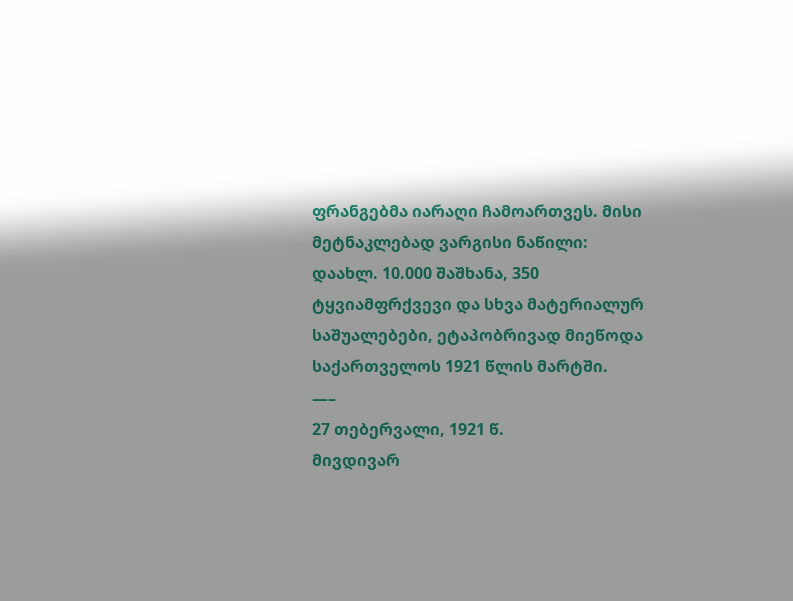ფრანგებმა იარაღი ჩამოართვეს. მისი მეტნაკლებად ვარგისი ნაწილი: დაახლ. 10.000 შაშხანა, 350 ტყვიამფრქვევი და სხვა მატერიალურ საშუალებები, ეტაპობრივად მიეწოდა საქართველოს 1921 წლის მარტში.
—–
27 თებერვალი, 1921 წ.
მივდივარ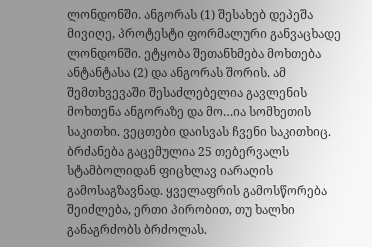ლონდონში. ანგორას (1) შესახებ დეპეშა მივიღე, პროტესტი ფორმალური განვაცხადე ლონდონში. ეტყობა შეთანხმება მოხთება ანტანტასა (2) და ანგორას შორის. ამ შემთხვევაში შესაძლებელია გავლენის მოხთენა ანგორაზე და მო…ია სომხეთის საკითხი. ვეცთები დაისვას ჩვენი საკითხიც. ბრძანება გაცემულია 25 თებერვალს სტამბოლიდან ფიცხლავ იარაღის გამოსაგზავნად. ყველაფრის გამოსწორება შეიძლება, ერთი პირობით, თუ ხალხი განაგრძობს ბრძოლას.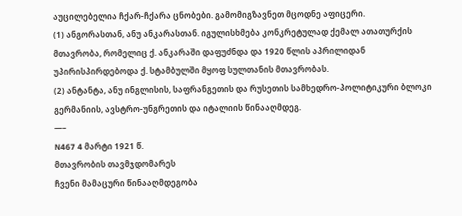აუცილებელია ჩქარ-ჩქარა ცნობები. გამომიგზავნეთ მცოდნე აფიცერი.
(1) ანგორასთან, ანუ ანკარასთან. იგულისხმება კონკრეტულად ქემალ ათათურქის მთავრობა, რომელიც ქ. ანკარაში დაფუძნდა და 1920 წლის აპრილიდან უპირისპირდებოდა ქ. სტამბულში მყოფ სულთანის მთავრობას.
(2) ანტანტა, ანუ ინგლისის, საფრანგეთის და რუსეთის სამხედრო-პოლიტიკური ბლოკი გერმანიის, ავსტრო-უნგრეთის და იტალიის წინააღმდეგ.
—–
N467 4 მარტი 1921 წ.
მთავრობის თავმჯდომარეს
ჩვენი მამაცური წინააღმდეგობა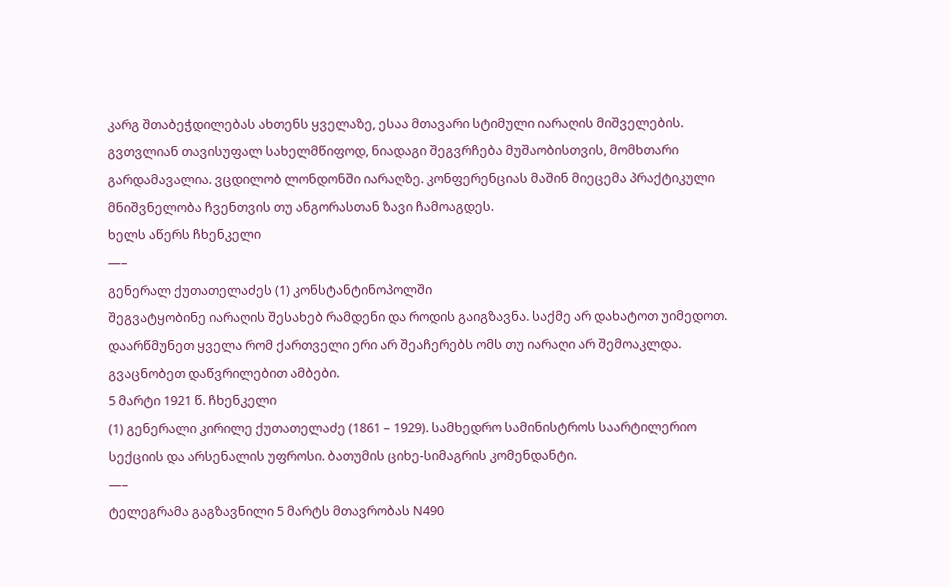კარგ შთაბეჭდილებას ახთენს ყველაზე, ესაა მთავარი სტიმული იარაღის მიშველების. გვთვლიან თავისუფალ სახელმწიფოდ, ნიადაგი შეგვრჩება მუშაობისთვის, მომხთარი გარდამავალია. ვცდილობ ლონდონში იარაღზე. კონფერენციას მაშინ მიეცემა პრაქტიკული მნიშვნელობა ჩვენთვის თუ ანგორასთან ზავი ჩამოაგდეს.
ხელს აწერს ჩხენკელი
—–
გენერალ ქუთათელაძეს (1) კონსტანტინოპოლში
შეგვატყობინე იარაღის შესახებ რამდენი და როდის გაიგზავნა. საქმე არ დახატოთ უიმედოთ. დაარწმუნეთ ყველა რომ ქართველი ერი არ შეაჩერებს ომს თუ იარაღი არ შემოაკლდა. გვაცნობეთ დაწვრილებით ამბები.
5 მარტი 1921 წ. ჩხენკელი
(1) გენერალი კირილე ქუთათელაძე (1861 – 1929). სამხედრო სამინისტროს საარტილერიო სექციის და არსენალის უფროსი. ბათუმის ციხე-სიმაგრის კომენდანტი.
—–
ტელეგრამა გაგზავნილი 5 მარტს მთავრობას N490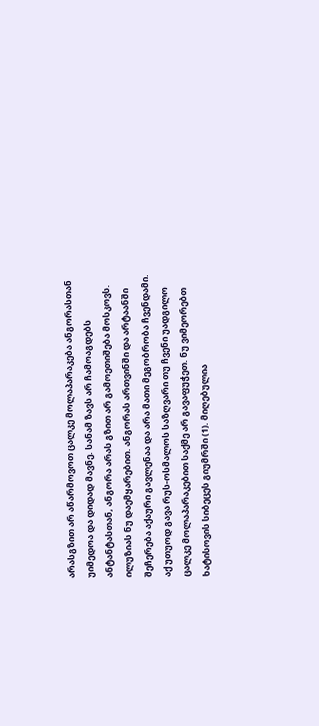არასგზით არ აწარმოვოთ ცალკე მოლაპარაკება ანგორასთან უიმედოა და დიდად მავნე. სანამ ზავს არ ჩამოაგდებს ანტანტასთან, ანგორა არას გზით არ გამოეთიშება მოსკოვს. ილუზიას ნუ დაემყარებით. ანგორას ართვინში და არტაანში შეჩერება აქაური გავლენაა და არა მათი მეგობრობა ჩვენდამი. აქ უთუოდ გავა რუს-ოსმალოს საზღვარი თუ ჩვენი უადგილო ცალკე მოლაპარაკებით საქმე არ გავაფუჭეთ. ნუ ვიმეორებთ ხატისოვის სიბეცეს გიუმრში (1). მიღებულია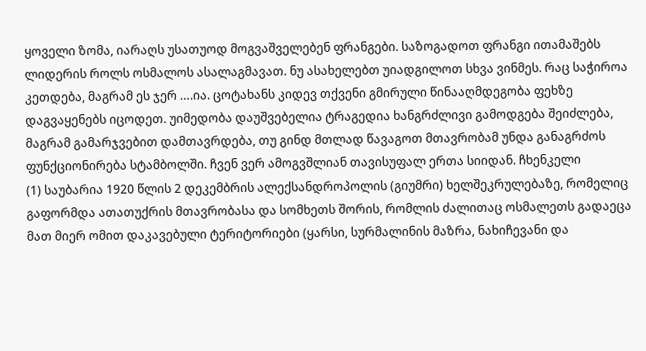ყოველი ზომა, იარაღს უსათუოდ მოგვაშველებენ ფრანგები. საზოგადოთ ფრანგი ითამაშებს ლიდერის როლს ოსმალოს ასალაგმავათ. ნუ ასახელებთ უიადგილოთ სხვა ვინმეს. რაც საჭიროა კეთდება, მაგრამ ეს ჯერ ….ია. ცოტახანს კიდევ თქვენი გმირული წინააღმდეგობა ფეხზე დაგვაყენებს იცოდეთ. უიმედობა დაუშვებელია ტრაგედია ხანგრძლივი გამოდგება შეიძლება, მაგრამ გამარჯვებით დამთავრდება, თუ გინდ მთლად წავაგოთ მთავრობამ უნდა განაგრძოს ფუნქციონირება სტამბოლში. ჩვენ ვერ ამოგვშლიან თავისუფალ ერთა სიიდან. ჩხენკელი
(1) საუბარია 1920 წლის 2 დეკემბრის ალექსანდროპოლის (გიუმრი) ხელშეკრულებაზე, რომელიც გაფორმდა ათათუქრის მთავრობასა და სომხეთს შორის, რომლის ძალითაც ოსმალეთს გადაეცა მათ მიერ ომით დაკავებული ტერიტორიები (ყარსი, სურმალინის მაზრა, ნახიჩევანი და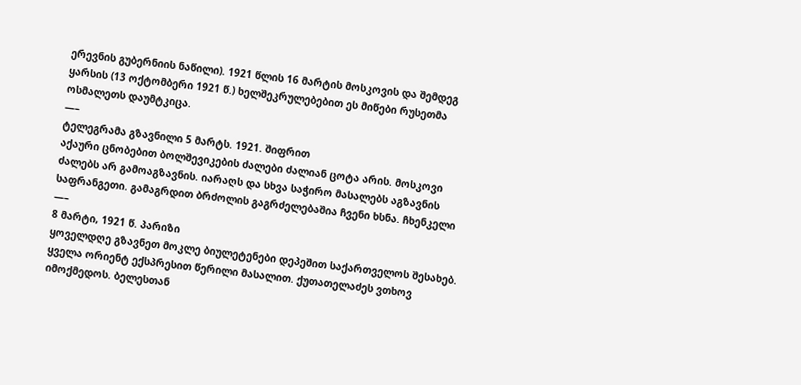ერევნის გუბერნიის ნაწილი). 1921 წლის 16 მარტის მოსკოვის და შემდეგ ყარსის (13 ოქტომბერი 1921 წ.) ხელშეკრულებებით ეს მიწები რუსეთმა ოსმალეთს დაუმტკიცა.
—–
ტელეგრამა გზავნილი 5 მარტს. 1921. შიფრით
აქაური ცნობებით ბოლშევიკების ძალები ძალიან ცოტა არის. მოსკოვი ძალებს არ გამოაგზავნის. იარაღს და სხვა საჭირო მასალებს აგზავნის საფრანგეთი. გამაგრდით ბრძოლის გაგრძელებაშია ჩვენი ხსნა. ჩხენკელი
—–
8 მარტი, 1921 წ. პარიზი
ყოველდღე გზავნეთ მოკლე ბიულეტენები დეპეშით საქართველოს შესახებ. ყველა ორიენტ ექსპრესით წერილი მასალით. ქუთათელაძეს ვთხოვ იმოქმედოს. ბელესთან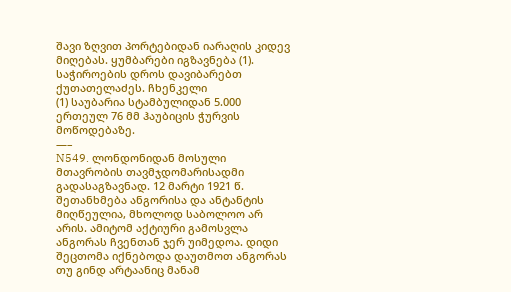შავი ზღვით პორტებიდან იარაღის კიდევ მიღებას. ყუმბარები იგზავნება (1). საჭიროების დროს დავიბარებთ ქუთათელაძეს. ჩხენკელი
(1) საუბარია სტამბულიდან 5.000 ერთეულ 76 მმ ჰაუბიცის ჭურვის მოწოდებაზე.
—–
N549. ლონდონიდან მოსული
მთავრობის თავმჯდომარისადმი გადასაგზავნად. 12 მარტი 1921 წ.
შეთანხმება ანგორისა და ანტანტის მიღწეულია, მხოლოდ საბოლოო არ არის. ამიტომ აქტიური გამოსვლა ანგორას ჩვენთან ჯერ უიმედოა. დიდი შეცთომა იქნებოდა დაუთმოთ ანგორას თუ გინდ არტაანიც მანამ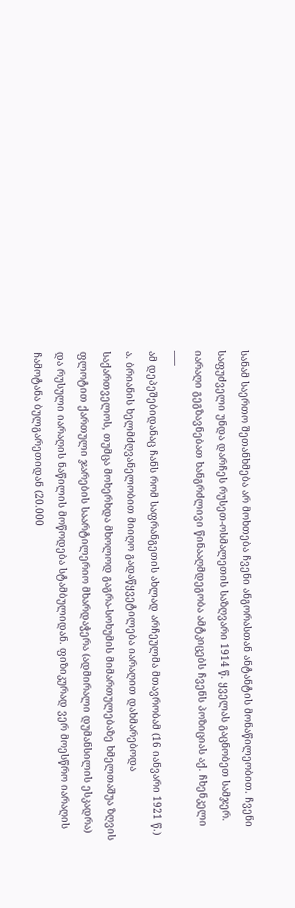სანამ საერთო შეთანხმება არ მოხთება ჩვენი ანგორასთან ანტანტის მონაწილეობით. ჩვენი საფუძველი უნდა დარჩეს რუსეთ-ოსმალეთის საზღვარი 1914 წ. ყველას გაცნობეთ სამჯერ. იარაღი გეგზავნებათ ხანგრძლივი წინააღმდეგობა ამტკიცებს ჩვენს პოზიციას აქ. ჩხენკელი
—–
ამ დეპეშებიდანაც ჩანს რომ საფრანგეთის ახლად არჩეულმა მთავრობამ (16 იანვარი 1921 წ.) ა. ბრიანის ხელმძღვანელობით მიიღო გადაწყვეტილება იარაღით დახმარებოდა საქართველოს, თუმცა მოხერხდა მხოლოდ გაგრა-სოხუმის მიმართულებაზე ხმელთაშუა ზღვის ფლოტით ქართული ჯარების საარტილერიო მხარდაჭერა (ადმირალი დუმანსილის ესკადრა) და რუსული იარაღის ნაწილის მოწოდება სტამბულიდან. ფიზიკურად ვერ მოესწრო იარაღის ჩამოტანა ბულგარეთიდან (20.000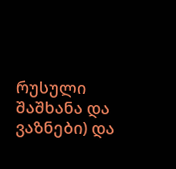რუსული შაშხანა და ვაზნები) და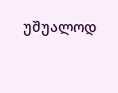უშუალოდ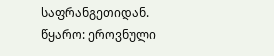საფრანგეთიდან.
წყარო: ეროვნული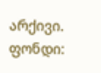არქივი. ფონდი: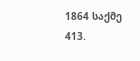1864 საქმე 413.